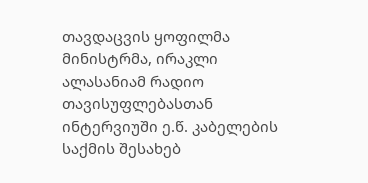თავდაცვის ყოფილმა მინისტრმა, ირაკლი ალასანიამ რადიო თავისუფლებასთან ინტერვიუში ე.წ. კაბელების საქმის შესახებ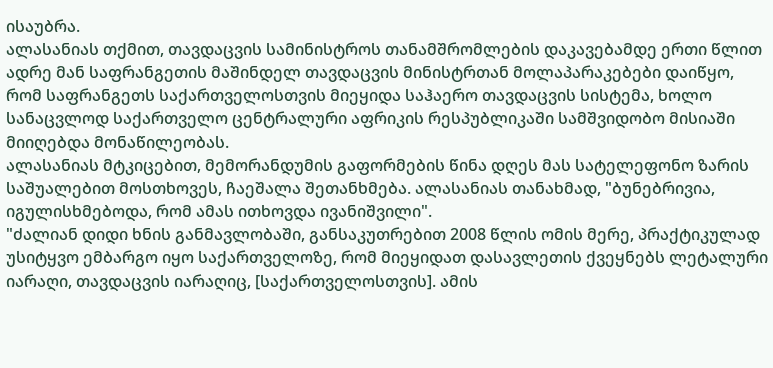ისაუბრა.
ალასანიას თქმით, თავდაცვის სამინისტროს თანამშრომლების დაკავებამდე ერთი წლით ადრე მან საფრანგეთის მაშინდელ თავდაცვის მინისტრთან მოლაპარაკებები დაიწყო, რომ საფრანგეთს საქართველოსთვის მიეყიდა საჰაერო თავდაცვის სისტემა, ხოლო სანაცვლოდ საქართველო ცენტრალური აფრიკის რესპუბლიკაში სამშვიდობო მისიაში მიიღებდა მონაწილეობას.
ალასანიას მტკიცებით, მემორანდუმის გაფორმების წინა დღეს მას სატელეფონო ზარის საშუალებით მოსთხოვეს, ჩაეშალა შეთანხმება. ალასანიას თანახმად, "ბუნებრივია, იგულისხმებოდა, რომ ამას ითხოვდა ივანიშვილი".
"ძალიან დიდი ხნის განმავლობაში, განსაკუთრებით 2008 წლის ომის მერე, პრაქტიკულად უსიტყვო ემბარგო იყო საქართველოზე, რომ მიეყიდათ დასავლეთის ქვეყნებს ლეტალური იარაღი, თავდაცვის იარაღიც, [საქართველოსთვის]. ამის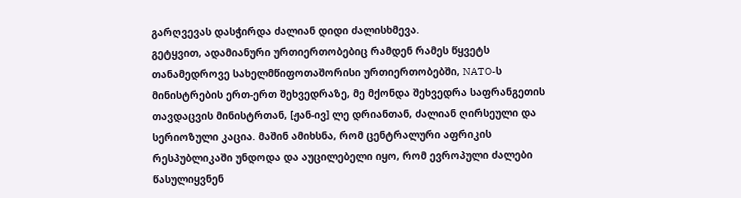გარღვევას დასჭირდა ძალიან დიდი ძალისხმევა.
გეტყვით, ადამიანური ურთიერთობებიც რამდენ რამეს წყვეტს თანამედროვე სახელმწიფოთაშორისი ურთიერთობებში, NATO-ს მინისტრების ერთ-ერთ შეხვედრაზე, მე მქონდა შეხვედრა საფრანგეთის თავდაცვის მინისტრთან, [ჟან-ივ] ლე დრიანთან, ძალიან ღირსეული და სერიოზული კაცია. მაშინ ამიხსნა, რომ ცენტრალური აფრიკის რესპუბლიკაში უნდოდა და აუცილებელი იყო, რომ ევროპული ძალები წასულიყვნენ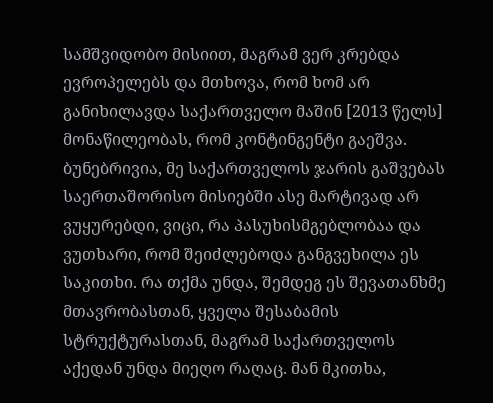სამშვიდობო მისიით, მაგრამ ვერ კრებდა ევროპელებს და მთხოვა, რომ ხომ არ განიხილავდა საქართველო მაშინ [2013 წელს] მონაწილეობას, რომ კონტინგენტი გაეშვა.
ბუნებრივია, მე საქართველოს ჯარის გაშვებას საერთაშორისო მისიებში ასე მარტივად არ ვუყურებდი, ვიცი, რა პასუხისმგებლობაა და ვუთხარი, რომ შეიძლებოდა განგვეხილა ეს საკითხი. რა თქმა უნდა, შემდეგ ეს შევათანხმე მთავრობასთან, ყველა შესაბამის სტრუქტურასთან, მაგრამ საქართველოს აქედან უნდა მიეღო რაღაც. მან მკითხა,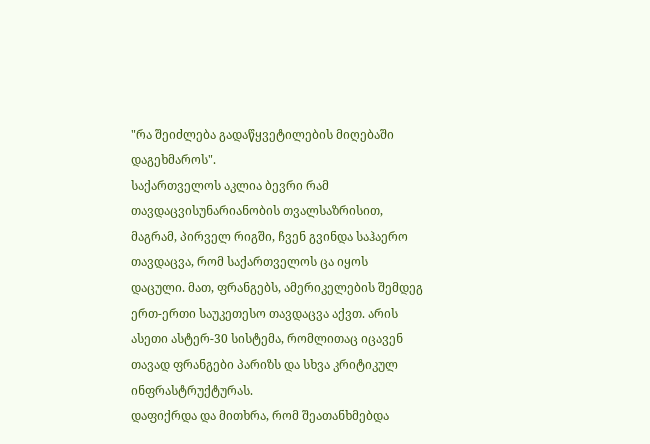"რა შეიძლება გადაწყვეტილების მიღებაში დაგეხმაროს".
საქართველოს აკლია ბევრი რამ თავდაცვისუნარიანობის თვალსაზრისით, მაგრამ, პირველ რიგში, ჩვენ გვინდა საჰაერო თავდაცვა, რომ საქართველოს ცა იყოს დაცული. მათ, ფრანგებს, ამერიკელების შემდეგ ერთ-ერთი საუკეთესო თავდაცვა აქვთ. არის ასეთი ასტერ-30 სისტემა, რომლითაც იცავენ თავად ფრანგები პარიზს და სხვა კრიტიკულ ინფრასტრუქტურას.
დაფიქრდა და მითხრა, რომ შეათანხმებდა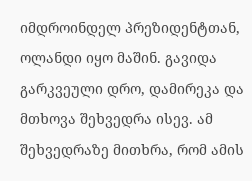იმდროინდელ პრეზიდენტთან, ოლანდი იყო მაშინ. გავიდა გარკვეული დრო, დამირეკა და მთხოვა შეხვედრა ისევ. ამ შეხვედრაზე მითხრა, რომ ამის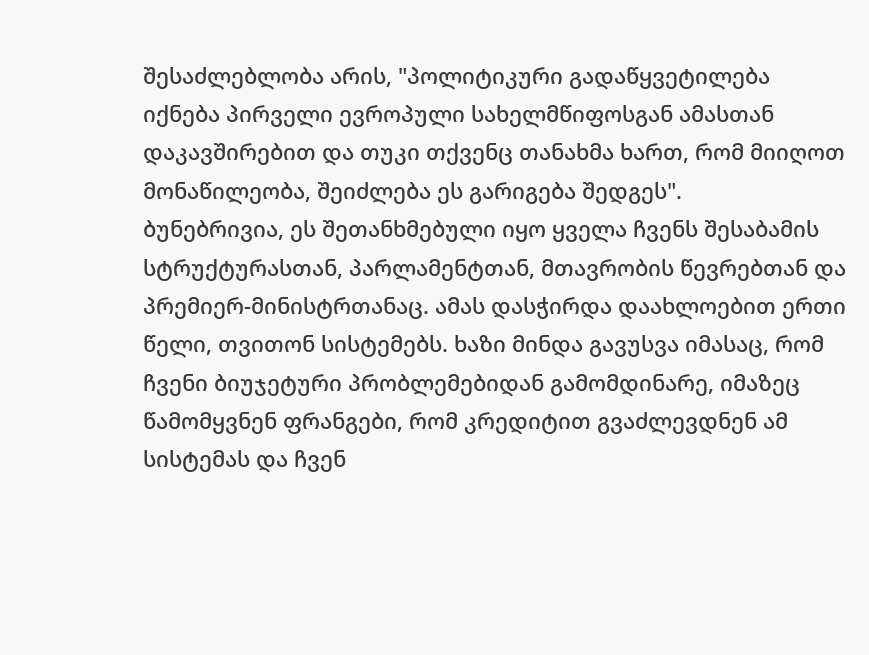შესაძლებლობა არის, "პოლიტიკური გადაწყვეტილება იქნება პირველი ევროპული სახელმწიფოსგან ამასთან დაკავშირებით და თუკი თქვენც თანახმა ხართ, რომ მიიღოთ მონაწილეობა, შეიძლება ეს გარიგება შედგეს".
ბუნებრივია, ეს შეთანხმებული იყო ყველა ჩვენს შესაბამის სტრუქტურასთან, პარლამენტთან, მთავრობის წევრებთან და პრემიერ-მინისტრთანაც. ამას დასჭირდა დაახლოებით ერთი წელი, თვითონ სისტემებს. ხაზი მინდა გავუსვა იმასაც, რომ ჩვენი ბიუჯეტური პრობლემებიდან გამომდინარე, იმაზეც წამომყვნენ ფრანგები, რომ კრედიტით გვაძლევდნენ ამ სისტემას და ჩვენ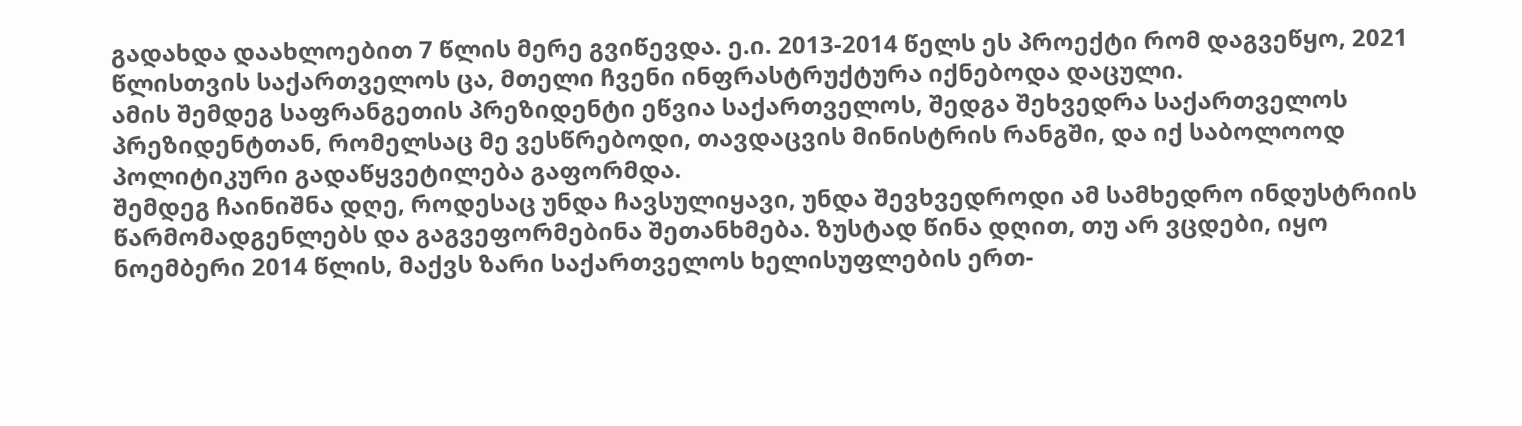გადახდა დაახლოებით 7 წლის მერე გვიწევდა. ე.ი. 2013-2014 წელს ეს პროექტი რომ დაგვეწყო, 2021 წლისთვის საქართველოს ცა, მთელი ჩვენი ინფრასტრუქტურა იქნებოდა დაცული.
ამის შემდეგ საფრანგეთის პრეზიდენტი ეწვია საქართველოს, შედგა შეხვედრა საქართველოს პრეზიდენტთან, რომელსაც მე ვესწრებოდი, თავდაცვის მინისტრის რანგში, და იქ საბოლოოდ პოლიტიკური გადაწყვეტილება გაფორმდა.
შემდეგ ჩაინიშნა დღე, როდესაც უნდა ჩავსულიყავი, უნდა შევხვედროდი ამ სამხედრო ინდუსტრიის წარმომადგენლებს და გაგვეფორმებინა შეთანხმება. ზუსტად წინა დღით, თუ არ ვცდები, იყო ნოემბერი 2014 წლის, მაქვს ზარი საქართველოს ხელისუფლების ერთ-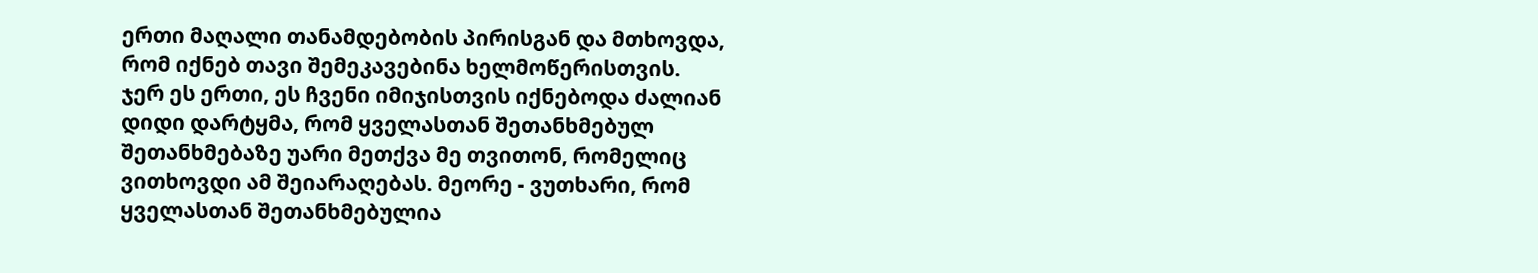ერთი მაღალი თანამდებობის პირისგან და მთხოვდა, რომ იქნებ თავი შემეკავებინა ხელმოწერისთვის.
ჯერ ეს ერთი, ეს ჩვენი იმიჯისთვის იქნებოდა ძალიან დიდი დარტყმა, რომ ყველასთან შეთანხმებულ შეთანხმებაზე უარი მეთქვა მე თვითონ, რომელიც ვითხოვდი ამ შეიარაღებას. მეორე - ვუთხარი, რომ ყველასთან შეთანხმებულია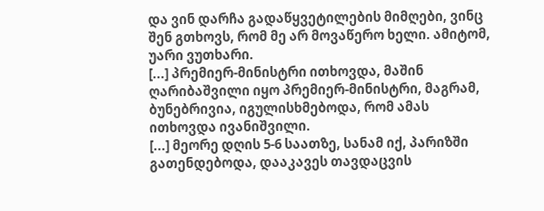და ვინ დარჩა გადაწყვეტილების მიმღები, ვინც შენ გთხოვს, რომ მე არ მოვაწერო ხელი. ამიტომ, უარი ვუთხარი.
[...] პრემიერ-მინისტრი ითხოვდა, მაშინ ღარიბაშვილი იყო პრემიერ-მინისტრი, მაგრამ, ბუნებრივია, იგულისხმებოდა, რომ ამას ითხოვდა ივანიშვილი.
[...] მეორე დღის 5-6 საათზე, სანამ იქ, პარიზში გათენდებოდა, დააკავეს თავდაცვის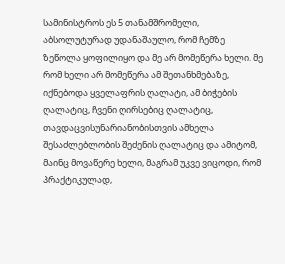სამინისტროს ეს 5 თანამშრომელი, აბსოლუტურად უდანაშაულო, რომ ჩემზე ზეწოლა ყოფილიყო და მე არ მომეწერა ხელი. მე რომ ხელი არ მომეწერა ამ შეთანხმებაზე, იქნებოდა ყველაფრის ღალატი, ამ ბიჭების ღალატიც, ჩვენი ღირსებიც ღალატიც, თავდაცვისუნარიანობისთვის ამხელა შესაძლებლობის შეძენის ღალატიც და ამიტომ, მაინც მოვაწერე ხელი, მაგრამ უკვე ვიცოდი, რომ პრაქტიკულად,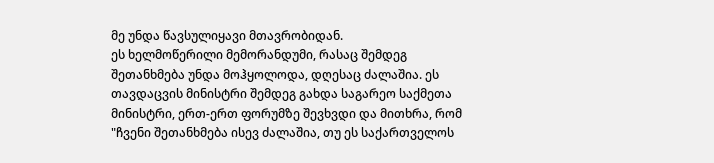მე უნდა წავსულიყავი მთავრობიდან.
ეს ხელმოწერილი მემორანდუმი, რასაც შემდეგ შეთანხმება უნდა მოჰყოლოდა, დღესაც ძალაშია. ეს თავდაცვის მინისტრი შემდეგ გახდა საგარეო საქმეთა მინისტრი, ერთ-ერთ ფორუმზე შევხვდი და მითხრა, რომ "ჩვენი შეთანხმება ისევ ძალაშია, თუ ეს საქართველოს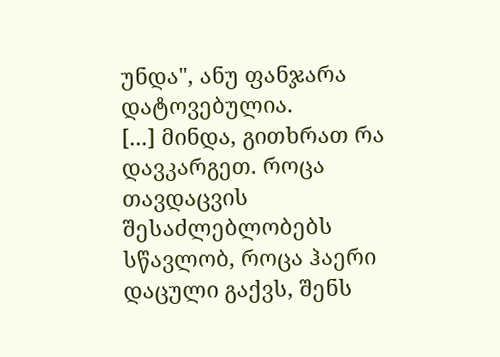უნდა", ანუ ფანჯარა დატოვებულია.
[...] მინდა, გითხრათ რა დავკარგეთ. როცა თავდაცვის შესაძლებლობებს სწავლობ, როცა ჰაერი დაცული გაქვს, შენს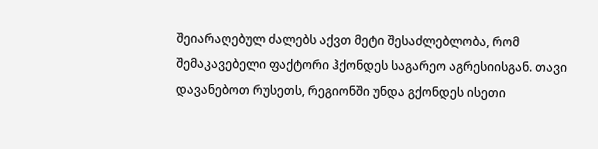შეიარაღებულ ძალებს აქვთ მეტი შესაძლებლობა, რომ შემაკავებელი ფაქტორი ჰქონდეს საგარეო აგრესიისგან. თავი დავანებოთ რუსეთს, რეგიონში უნდა გქონდეს ისეთი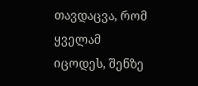თავდაცვა, რომ ყველამ იცოდეს, შენზე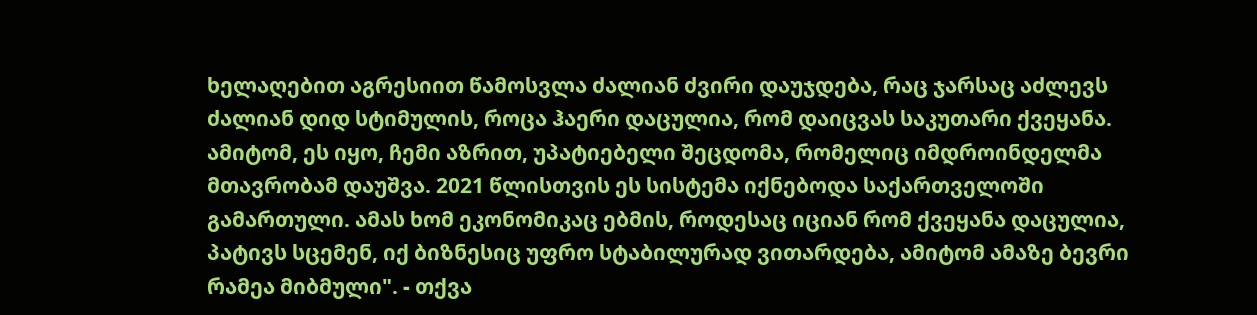ხელაღებით აგრესიით წამოსვლა ძალიან ძვირი დაუჯდება, რაც ჯარსაც აძლევს ძალიან დიდ სტიმულის, როცა ჰაერი დაცულია, რომ დაიცვას საკუთარი ქვეყანა. ამიტომ, ეს იყო, ჩემი აზრით, უპატიებელი შეცდომა, რომელიც იმდროინდელმა მთავრობამ დაუშვა. 2021 წლისთვის ეს სისტემა იქნებოდა საქართველოში გამართული. ამას ხომ ეკონომიკაც ებმის, როდესაც იციან რომ ქვეყანა დაცულია, პატივს სცემენ, იქ ბიზნესიც უფრო სტაბილურად ვითარდება, ამიტომ ამაზე ბევრი რამეა მიბმული". - თქვა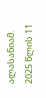ალასანიამ.
2025 წლის 11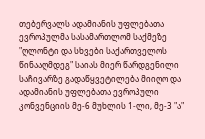თებერვალს ადამიანის უფლებათა ევროპულმა სასამართლომ საქმეზე "ღლონტი და სხვები საქართველოს წინააღმდეგ" საიას მიერ წარდგენილი საჩივარზე გადაწყვეტილება მიიღო და ადამიანის უფლებათა ევროპული კონვენციის მე-6 მუხლის 1-ლი, მე-3 "ა"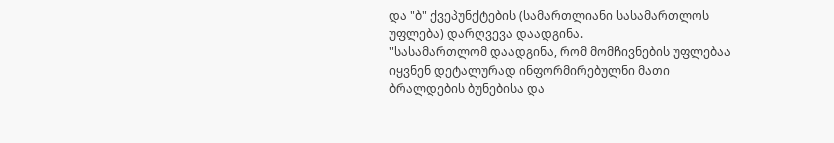და "ბ" ქვეპუნქტების (სამართლიანი სასამართლოს უფლება) დარღვევა დაადგინა.
"სასამართლომ დაადგინა, რომ მომჩივნების უფლებაა იყვნენ დეტალურად ინფორმირებულნი მათი ბრალდების ბუნებისა და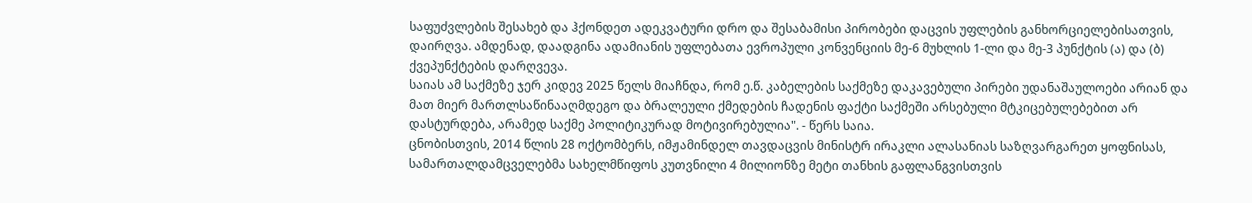საფუძვლების შესახებ და ჰქონდეთ ადეკვატური დრო და შესაბამისი პირობები დაცვის უფლების განხორციელებისათვის, დაირღვა. ამდენად, დაადგინა ადამიანის უფლებათა ევროპული კონვენციის მე-6 მუხლის 1-ლი და მე-3 პუნქტის (ა) და (ბ) ქვეპუნქტების დარღვევა.
საიას ამ საქმეზე ჯერ კიდევ 2025 წელს მიაჩნდა, რომ ე.წ. კაბელების საქმეზე დაკავებული პირები უდანაშაულოები არიან და მათ მიერ მართლსაწინააღმდეგო და ბრალეული ქმედების ჩადენის ფაქტი საქმეში არსებული მტკიცებულებებით არ დასტურდება, არამედ საქმე პოლიტიკურად მოტივირებულია". - წერს საია.
ცნობისთვის, 2014 წლის 28 ოქტომბერს, იმჟამინდელ თავდაცვის მინისტრ ირაკლი ალასანიას საზღვარგარეთ ყოფნისას, სამართალდამცველებმა სახელმწიფოს კუთვნილი 4 მილიონზე მეტი თანხის გაფლანგვისთვის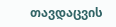თავდაცვის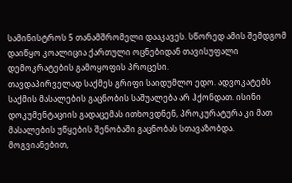სამინისტროს 5 თანამშრომელი დააკავეს. სწორედ ამის შემდგომ დაიწყო კოალიცია ქართული ოცნებიდან თავისუფალი დემოკრატების გამოყოფის პროცესი.
თავდაპირველად საქმეს გრიფი საიდუმლო ედო. ადვოკატებს საქმის მასალების გაცნობის საშუალება არ ჰქონდათ. ისინი დოკუმენტაციის გადაცემას ითხოვდნენ, პროკურატურა კი მათ მასალების უწყების შენობაში გაცნობას სთავაზობდა. მოგვიანებით,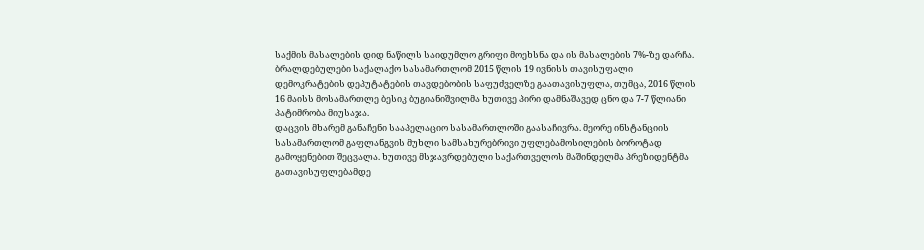საქმის მასალების დიდ ნაწილს საიდუმლო გრიფი მოეხსნა და ის მასალების 7%-ზე დარჩა.
ბრალდებულები საქალაქო სასამართლომ 2015 წლის 19 ივნისს თავისუფალი დემოკრატების დეპუტატების თავდებობის საფუძველზე გაათავისუფლა, თუმცა, 2016 წლის 16 მაისს მოსამართლე ბესიკ ბუგიანიშვილმა ხუთივე პირი დამნაშავედ ცნო და 7-7 წლიანი პატიმრობა მიუსაჯა.
დაცვის მხარემ განაჩენი სააპელაციო სასამართლოში გაასაჩივრა. მეორე ინსტანციის სასამართლომ გაფლანგვის მუხლი სამსახურებრივი უფლებამოსილების ბოროტად გამოყენებით შეცვალა. ხუთივე მსჯავრდებული საქართველოს მაშინდელმა პრეზიდენტმა გათავისუფლებამდე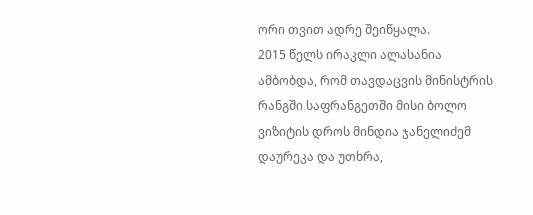ორი თვით ადრე შეიწყალა.
2015 წელს ირაკლი ალასანია ამბობდა, რომ თავდაცვის მინისტრის რანგში საფრანგეთში მისი ბოლო ვიზიტის დროს მინდია ჯანელიძემ დაურეკა და უთხრა,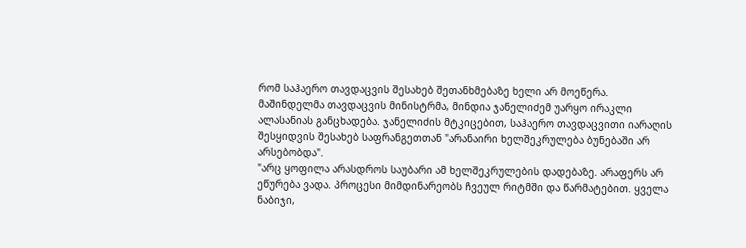რომ საჰაერო თავდაცვის შესახებ შეთანხმებაზე ხელი არ მოეწერა.
მაშინდელმა თავდაცვის მინისტრმა, მინდია ჯანელიძემ უარყო ირაკლი ალასანიას განცხადება. ჯანელიძის მტკიცებით, საჰაერო თავდაცვითი იარაღის შესყიდვის შესახებ საფრანგეთთან "არანაირი ხელშეკრულება ბუნებაში არ არსებობდა".
"არც ყოფილა არასდროს საუბარი ამ ხელშეკრულების დადებაზე. არაფერს არ ეწურება ვადა. პროცესი მიმდინარეობს ჩვეულ რიტმში და წარმატებით. ყველა ნაბიჯი,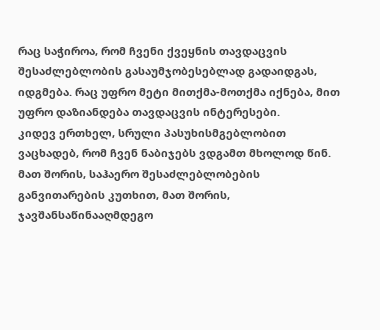რაც საჭიროა, რომ ჩვენი ქვეყნის თავდაცვის შესაძლებლობის გასაუმჯობესებლად გადაიდგას, იდგმება. რაც უფრო მეტი მითქმა-მოთქმა იქნება, მით უფრო დაზიანდება თავდაცვის ინტერესები.
კიდევ ერთხელ, სრული პასუხისმგებლობით ვაცხადებ, რომ ჩვენ ნაბიჯებს ვდგამთ მხოლოდ წინ. მათ შორის, საჰაერო შესაძლებლობების განვითარების კუთხით, მათ შორის, ჯავშანსაწინააღმდეგო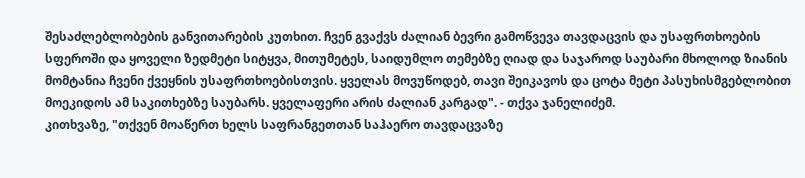შესაძლებლობების განვითარების კუთხით. ჩვენ გვაქვს ძალიან ბევრი გამოწვევა თავდაცვის და უსაფრთხოების სფეროში და ყოველი ზედმეტი სიტყვა, მითუმეტეს, საიდუმლო თემებზე ღიად და საჯაროდ საუბარი მხოლოდ ზიანის მომტანია ჩვენი ქვეყნის უსაფრთხოებისთვის. ყველას მოვუწოდებ, თავი შეიკავოს და ცოტა მეტი პასუხისმგებლობით მოეკიდოს ამ საკითხებზე საუბარს. ყველაფერი არის ძალიან კარგად". - თქვა ჯანელიძემ.
კითხვაზე, "თქვენ მოაწერთ ხელს საფრანგეთთან საჰაერო თავდაცვაზე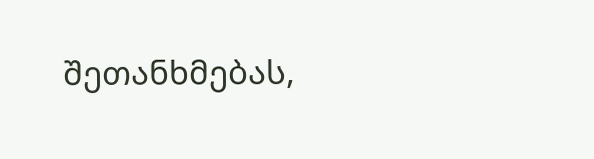შეთანხმებას,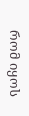რომ იყოს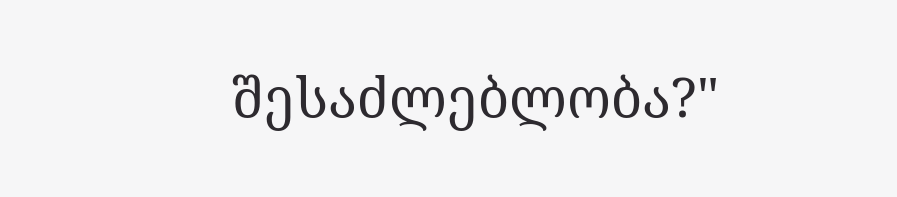შესაძლებლობა?"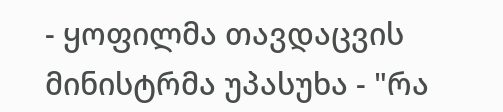- ყოფილმა თავდაცვის მინისტრმა უპასუხა - "რა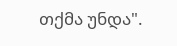თქმა უნდა".